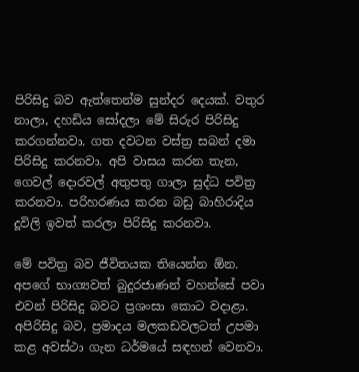පිරිසිදු බව ඇත්තෙන්ම සුන්දර දෙයක්. වතුර නාලා, දහඩිය සෝදලා මේ සිරුර පිරිසිදු කරගන්නවා. ගත දවටන වස්ත්‍ර සබන් දමා පිරිසිදු කරනවා. අපි වාසය කරන තැන, ගෙවල් දොරවල් අතුපතු ගාලා සුද්ධ පවිත්‍ර කරනවා. පරිහරණය කරන බඩු බාහිරාදිය දූවිලි ඉවත් කරලා පිරිසිදු කරනවා.

මේ පවිත්‍ර බව ජීවිතයක තියෙන්න ඕන. අපගේ භාග්‍යවත් බුදුරජාණන් වහන්සේ පවා එවන් පිරිසිදු බවට ප්‍රශංසා කොට වදාළා. අපිරිසිදු බව, ප්‍රමාදය මලකඩවලටත් උපමා කළ අවස්ථා ගැන ධර්මයේ සඳහන් වෙනවා.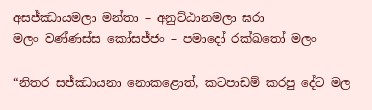අසජ්ඣායමලා මන්තා – අනුට්ඨානමලා ඝරා
මලං වණ්ණස්ස කෝසජ්ජං – පමාදෝ රක්ඛතෝ මලං

“නිතර සජ්ඣායනා නොකළොත්, කටපාඩම් කරපු දේට මල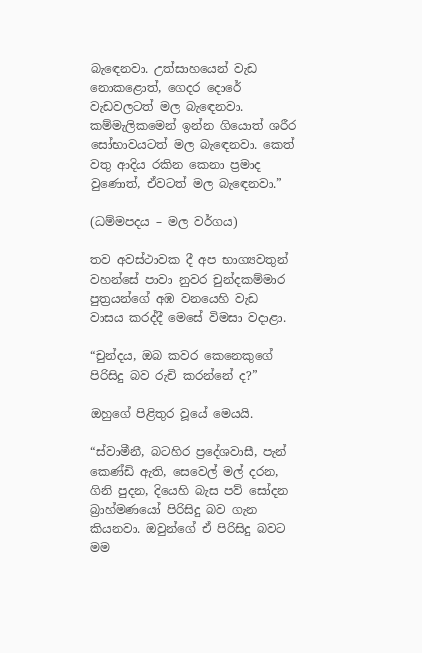බැඳෙනවා. උත්සාහයෙන් වැඩ නොකළොත්, ගෙදර දොරේ වැඩවලටත් මල බැඳෙනවා. කම්මැලිකමෙන් ඉන්න ගියොත් ශරීර සෝභාවයටත් මල බැඳෙනවා. කෙත් වතු ආදිය රකින කෙනා ප්‍රමාද වුණොත්, ඒවටත් මල බැඳෙනවා.”

(ධම්මපදය – මල වර්ගය)

තව අවස්ථාවක දී අප භාග්‍යවතුන් වහන්සේ පාවා නුවර චුන්දකම්මාර පුත්‍රයන්ගේ අඹ වනයෙහි වැඩ වාසය කරද්දී මෙසේ විමසා වදාළා.

“චුන්දය, ඔබ කවර කෙනෙකුගේ පිරිසිදු බව රුචි කරන්නේ ද?”

ඔහුගේ පිළිතුර වූයේ මෙයයි.

“ස්වාමීනී, බටහිර ප්‍රදේශවාසී, පැන් කෙණ්ඩි ඇති, සෙවෙල් මල් දරන, ගිනි පුදන, දියෙහි බැස පව් සෝදන බ්‍රාහ්මණයෝ පිරිසිදු බව ගැන කියනවා. ඔවුන්ගේ ඒ පිරිසිදු බවට මම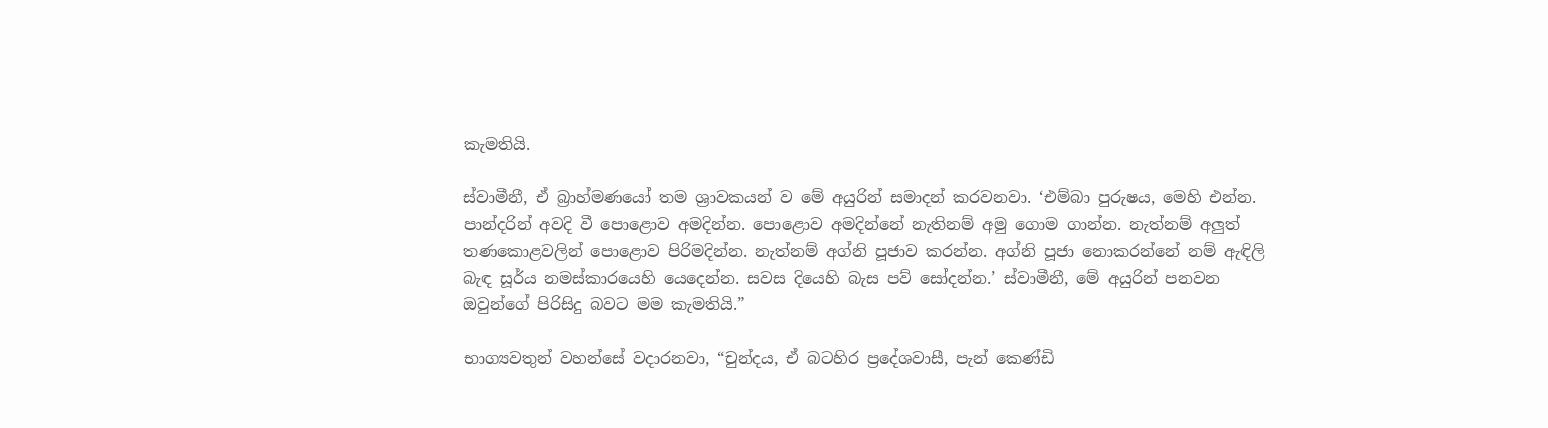කැමතියි.

ස්වාමීනී, ඒ බ්‍රාහ්මණයෝ තම ශ්‍රාවකයන් ව මේ අයුරින් සමාදන් කරවනවා. ‘එම්බා පුරුෂය, මෙහි එන්න. පාන්දරින් අවදි වී පොළොව අමදින්න. පොළොව අමදින්නේ නැතිනම් අමු ගොම ගාන්න. නැත්නම් අලුත් තණකොළවලින් පොළොව පිරිමදින්න. නැත්නම් අග්නි පූජාව කරන්න. අග්නි පූජා නොකරන්නේ නම් ඇඳිලි බැඳ සූර්ය නමස්කාරයෙහි යෙදෙන්න. සවස දියෙහි බැස පව් සෝදන්න.’ ස්වාමීනී, මේ අයුරින් පනවන ඔවුන්ගේ පිරිසිදු බවට මම කැමතියි.”

භාග්‍යවතුන් වහන්සේ වදාරනවා, “චුන්දය, ඒ බටහිර ප්‍රදේශවාසී, පැන් කෙණ්ඩි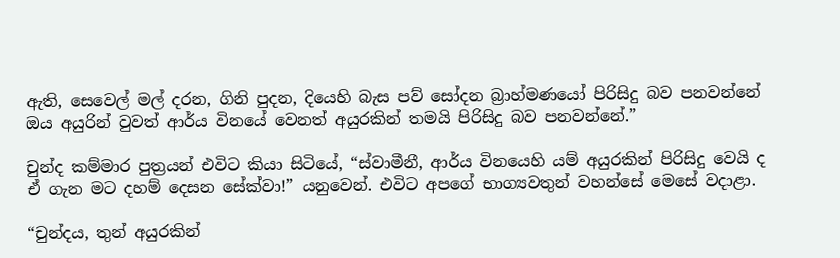ඇති, සෙවෙල් මල් දරන, ගිනි පුදන, දියෙහි බැස පව් සෝදන බ්‍රාහ්මණයෝ පිරිසිදු බව පනවන්නේ ඔය අයුරින් වුවත් ආර්ය විනයේ වෙනත් අයුරකින් තමයි පිරිසිදු බව පනවන්නේ.”

චුන්ද කම්මාර පුත්‍රයන් එවිට කියා සිටියේ, “ස්වාමීනී, ආර්ය විනයෙහි යම් අයුරකින් පිරිසිදු වෙයි ද ඒ ගැන මට දහම් දෙසන සේක්වා!” යනුවෙන්. එවිට අපගේ භාග්‍යවතුන් වහන්සේ මෙසේ වදාළා.

“චුන්දය, තුන් අයුරකින්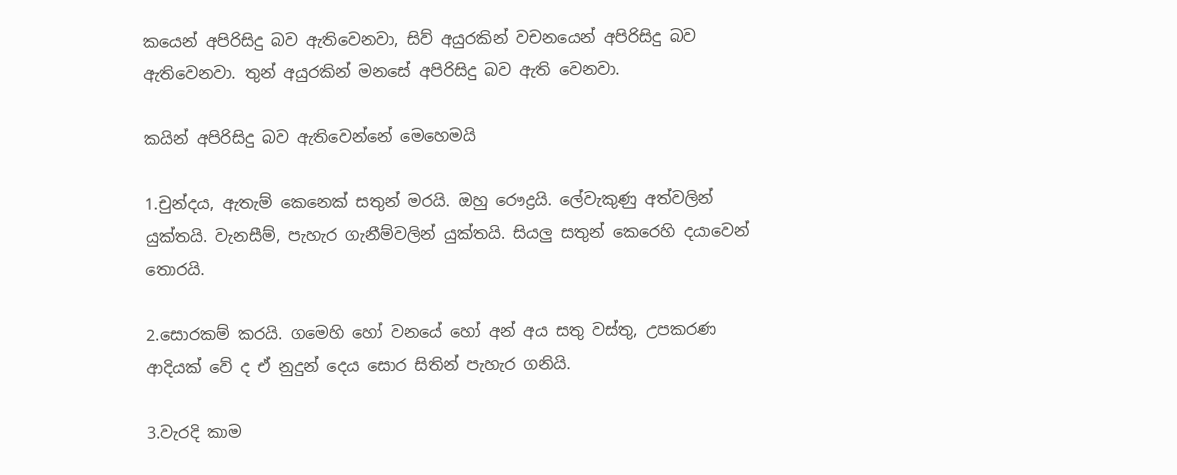කයෙන් අපිරිසිදු බව ඇතිවෙනවා, සිව් අයුරකින් වචනයෙන් අපිරිසිදු බව ඇතිවෙනවා. තුන් අයුරකින් මනසේ අපිරිසිදු බව ඇති වෙනවා.

කයින් අපිරිසිදු බව ඇතිවෙන්නේ මෙහෙමයි

1.චුන්දය, ඇතැම් කෙනෙක් සතුන් මරයි. ඔහු රෞද්‍රයි. ලේවැකුණු අත්වලින් යුක්තයි. වැනසීම්, පැහැර ගැනීම්වලින් යුක්තයි. සියලු සතුන් කෙරෙහි දයාවෙන් තොරයි.

2.සොරකම් කරයි. ගමෙහි හෝ වනයේ හෝ අන් අ‍ය සතු වස්තු, උපකරණ ආදියක් වේ ද ඒ නුදුන් දෙය සොර සිතින් පැහැර ගනියි.

3.වැරදි කාම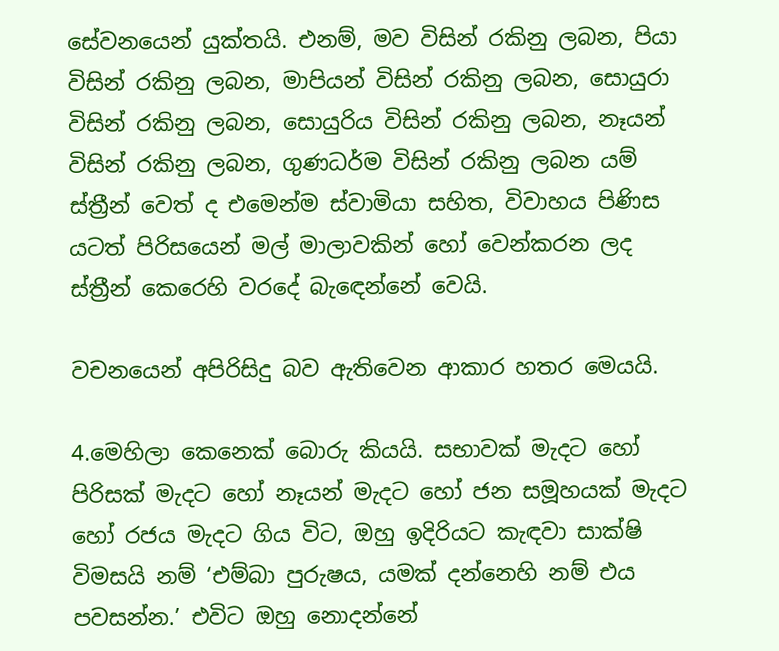සේවනයෙන් යුක්තයි. එනම්, මව විසින් රකිනු ලබන, පියා විසින් රකිනු ලබන, මාපියන් විසින් රකිනු ලබන, සොයුරා විසින් රකිනු ලබන, සොයුරිය විසින් රකිනු ලබන, නෑයන් විසින් රකිනු ලබන, ගුණධර්ම විසින් රකිනු ලබන යම් ස්ත්‍රීන් වෙත් ද එමෙන්ම ස්වාමියා සහිත, විවාහය පිණිස යටත් පිරිසයෙන් මල් මාලාවකින් හෝ වෙන්කරන ලද ස්ත්‍රීන් කෙරෙහි වරදේ බැඳෙන්නේ වෙයි.

වචනයෙන් අපිරිසිදු බව ඇතිවෙන ආකාර හතර මෙයයි.

4.මෙහිලා කෙනෙක් බොරු කියයි. සභාවක් මැදට හෝ පිරිසක් මැදට හෝ නෑයන් මැදට හෝ ජන සමූහයක් මැදට හෝ රජය මැදට ගිය විට, ඔහු ඉදිරියට කැඳවා සාක්ෂි විමසයි නම් ‘එම්බා පුරුෂය, යමක් දන්නෙහි නම් එය පවසන්න.’ එවිට ඔහු නොදන්නේ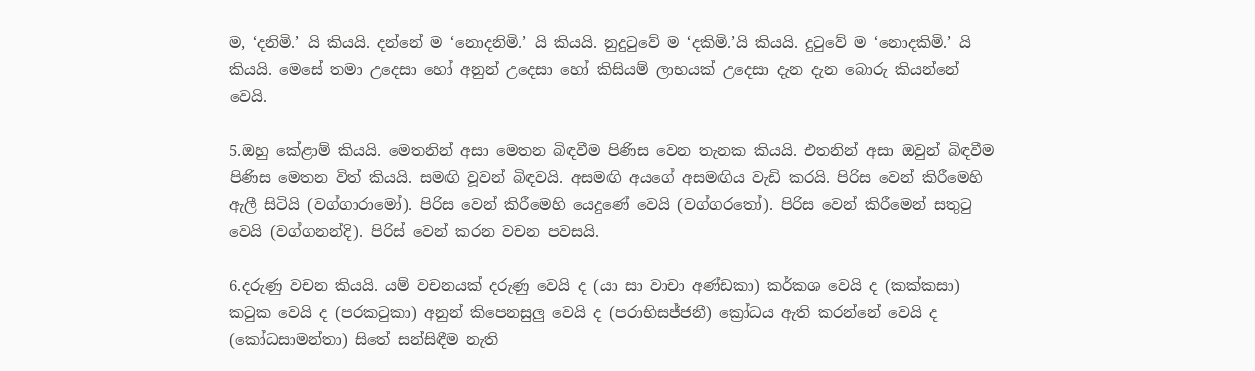ම, ‘දනිමි.’ යි කියයි. දන්නේ ම ‘නොදනිමි.’ යි කියයි. නුදුටුවේ ම ‘දකිමි.’යි කියයි. දුටුවේ ම ‘නොදකිමි.’ යි කියයි. මෙසේ තමා උදෙසා හෝ අනුන් උදෙසා හෝ කිසියම් ලාභයක් උදෙසා දැන දැන බොරු කියන්නේ වෙයි.

5.ඔහු කේළාම් කියයි. මෙතනින් අසා මෙතන බිඳවීම පිණිස වෙන තැනක කියයි. එතනින් අසා ඔවුන් බිඳවීම පිණිස මෙතන විත් කියයි. සමඟි වූවන් බිඳවයි. අසමඟි අයගේ අසමඟිය වැඩි කරයි. පිරිස වෙන් කිරීමෙහි ඇලී සිටියි (වග්ගාරාමෝ). පිරිස වෙන් කිරීමෙහි යෙදුණේ වෙයි (වග්ගරතෝ). පිරිස වෙන් කිරීමෙන් සතුටු වෙයි (වග්ගනන්දි). පිරිස් වෙන් කරන වචන පවසයි.

6.දරුණු වචන කියයි. යම් වචනයක් දරුණු වෙයි ද (යා සා වාචා අණ්ඩකා) කර්කශ වෙයි ද (කක්කසා) කටුක වෙයි ද (පරකටුකා) අනුන් කිපෙනසුලු වෙයි ද (පරාභිසජ්ජනී) ක්‍රෝධය ඇති කරන්නේ වෙයි ද (කෝධසාමන්තා) සිතේ සන්සිඳීම නැති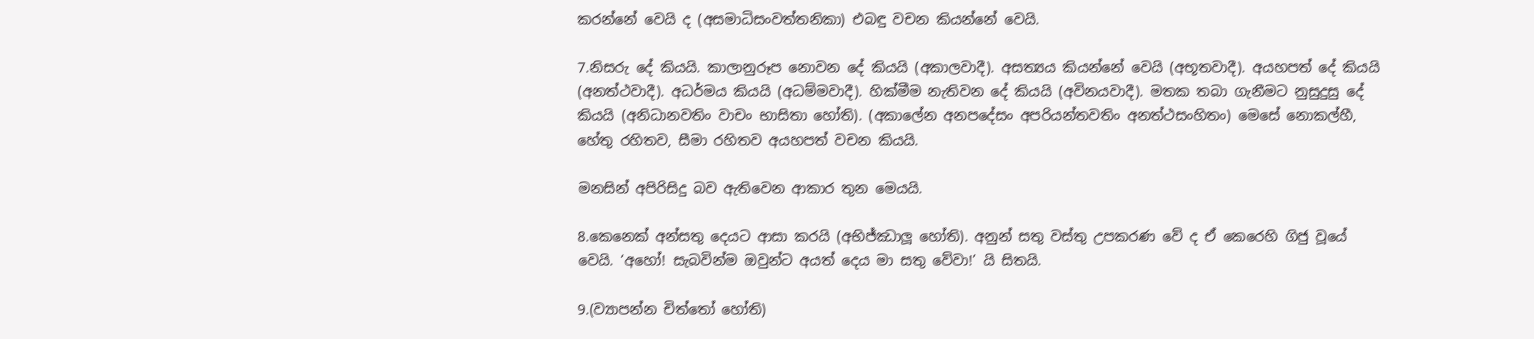කරන්නේ වෙයි ද (අසමාධිසංවත්තනිකා) එබඳු වචන කියන්නේ වෙයි.

7.නිසරු දේ කියයි. කාලානුරූප නොවන දේ කියයි (අකාලවාදී). අසත්‍යය කියන්නේ වෙයි (අභූතවාදී). අයහපත් දේ කියයි (අනත්ථවාදී). අධර්මය කියයි (අධම්මවාදී). හික්මීම නැතිවන දේ කියයි (අවිනයවාදී). මතක තබා ගැනීමට නුසුදුසු දේ කියයි (අනිධානවතිං වාචං භාසිතා හෝති). (අකාලේන අනපදේසං අපරියන්තවතිං අනත්ථසංහිතං) මෙසේ නොකල්හී, හේතු රහිතව, සීමා රහිතව අයහපත් වචන කියයි.

මනසින් අපිරිසිදු බව ඇතිවෙන ආකාර තුන මෙයයි.

8.කෙනෙක් අන්සතු දෙයට ආසා කරයි (අභිජ්ඣාලූ හෝති). අනුන් සතු වස්තු උපකරණ වේ ද ඒ කෙරෙහි ගිජු වූයේ වෙයි. ‘අහෝ! සැබවින්ම ඔවුන්ට අයත් දෙය මා සතු වේවා!’ යි සිතයි.

9.(ව්‍යාපන්න චිත්තෝ හෝති)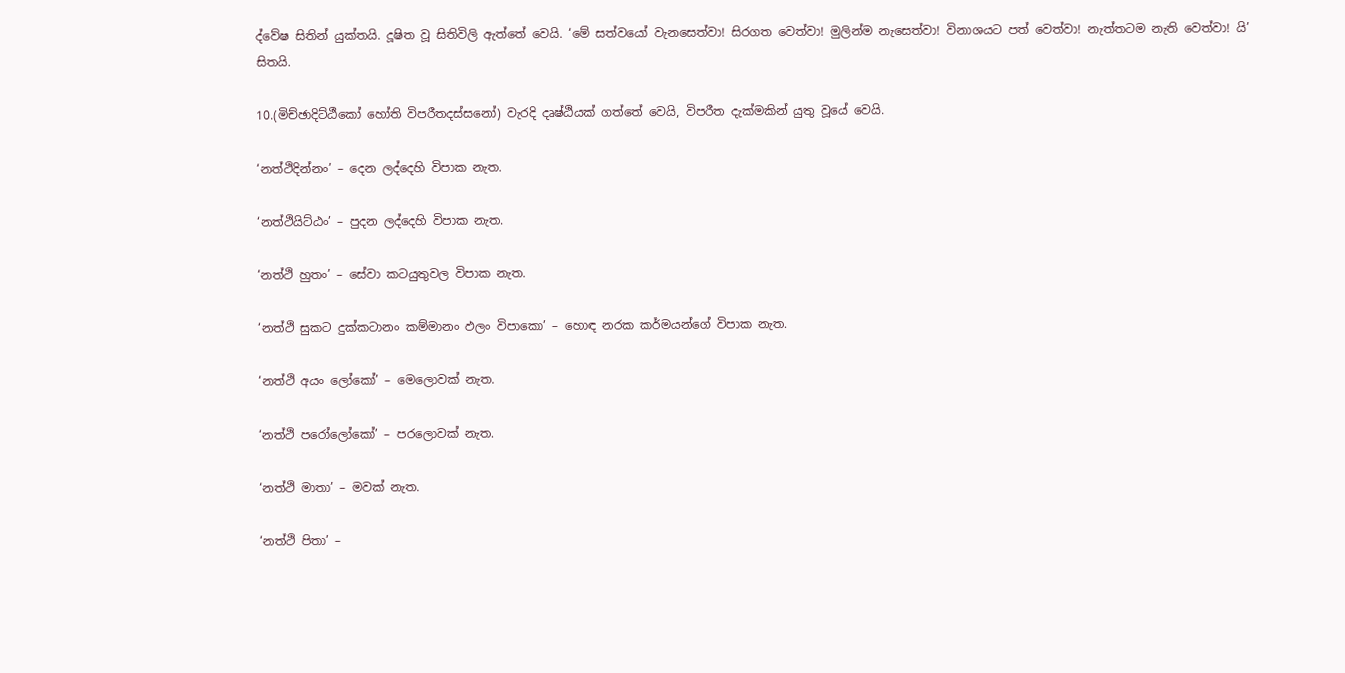ද්වේෂ සිතින් යුක්තයි. දූෂිත වූ සිතිවිලි ඇත්තේ වෙයි. ‘මේ සත්වයෝ වැනසෙත්වා! සිරගත වෙත්වා! මුලින්ම නැසෙත්වා! විනාශයට පත් වෙත්වා! නැත්තටම නැති වෙත්වා! යි’ සිතයි.

10.(මිච්ඡාදිට්ඨීකෝ හෝති විපරීතදස්සනෝ) වැරදි දෘෂ්ඨියක් ගත්තේ වෙයි, විපරීත දැක්මකින් යුතු වූයේ වෙයි.

‘නත්ථිදින්නං’ – දෙන ලද්දෙහි විපාක නැත.

‘නත්ථියිට්ඨං’ – පුදන ලද්දෙහි විපාක නැත.

‘නත්ථි හුතං’ – සේවා කටයුතුවල විපාක නැත.

‘නත්ථි සුකට දුක්කටානං කම්මානං ඵලං විපාකො’ – හොඳ නරක කර්මයන්ගේ විපාක නැත.

‘නත්ථි අයං ලෝකෝ’ – මෙලොවක් නැත.

‘නත්ථි පරෝලෝකෝ’ – පරලොවක් නැත.

‘නත්ථි මාතා’ – මවක් නැත.

‘නත්ථි පිතා’ –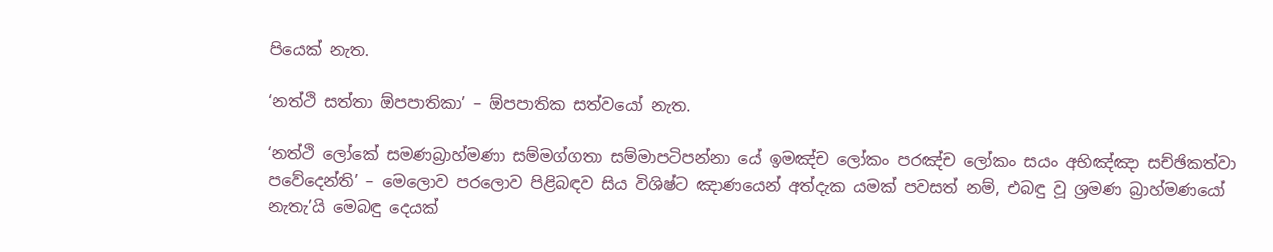පියෙක් නැත.

‘නත්ථි සත්තා ඕපපාතිකා’ – ඕපපාතික සත්වයෝ නැත.

‘නත්ථි ලෝකේ සමණබ්‍රාහ්මණා සම්මග්ගතා සම්මාපටිපන්නා යේ ඉමඤ්ච ලෝකං පරඤ්ච ලෝකං සයං අභිඤ්ඤා සච්ඡිකත්වා පවේදෙන්ති’ – මෙලොව පරලොව පිළිබඳව සිය විශිෂ්ට ඤාණයෙන් අත්දැක යමක් පවසත් නම්, එබඳු වූ ශ්‍රමණ බ්‍රාහ්මණයෝ නැතැ’යි මෙබඳු දෙයක්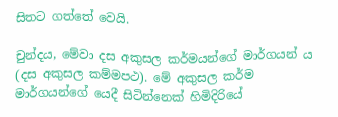සිතට ගත්තේ වෙයි.

චුන්දය, මේවා දස අකුසල කර්මයන්ගේ මාර්ගයන් ය (දස අකුසල කම්මපථ). මේ අකුසල කර්ම මාර්ගයන්ගේ යෙදී සිටින්නෙක් හිමිදිරියේ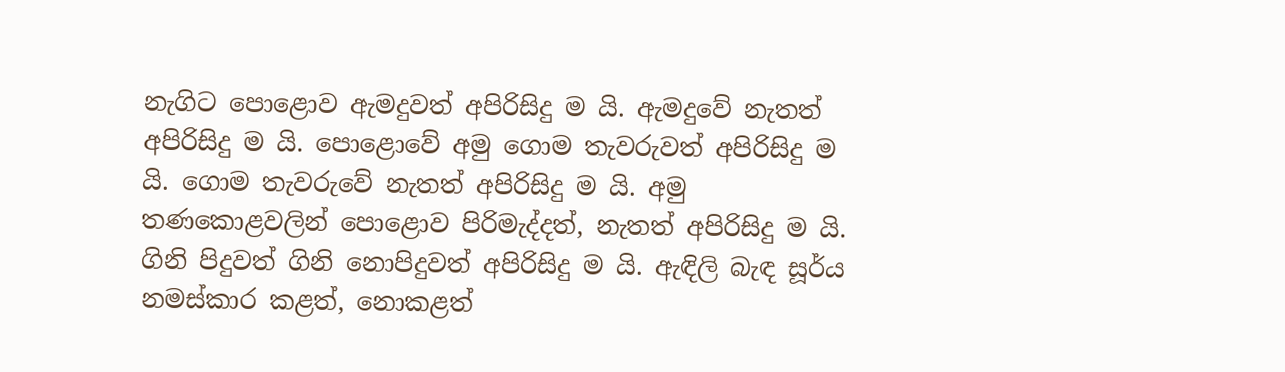නැගිට පොළොව ඇමදුවත් අපිරිසිදු ම යි. ඇමදුවේ නැතත් අපිරිසිදු ම යි. පොළොවේ අමු ගොම තැවරුවත් අපිරිසිදු ම යි. ගොම තැවරුවේ නැතත් අපිරිසිදු ම යි. අමු තණකොළවලින් පොළොව පිරිමැද්දත්, නැතත් අපිරිසිදු ම යි. ගිනි පිදුවත් ගිනි නොපිදුවත් අපිරිසිදු ම යි. ඇඳිලි බැඳ සූර්ය නමස්කාර කළත්, නොකළත්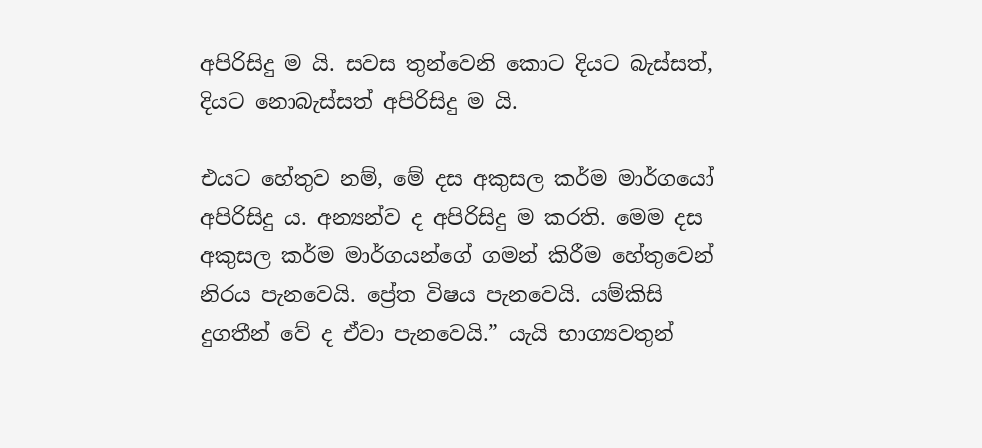අපිරිසිදු ම යි. සවස තුන්වෙනි කොට දියට බැස්සත්, දියට නොබැස්සත් අපිරිසිදු ම යි.

එයට හේතුව නම්, මේ දස අකුසල කර්ම මාර්ගයෝ අපිරිසිදු ය. අන්‍යන්ව ද අපිරිසිදු ම කරති. මෙම දස අකුසල කර්ම මාර්ගයන්ගේ ගමන් කිරීම හේතුවෙන් නිරය පැනවෙයි. ප්‍රේත විෂය පැනවෙයි. යම්කිසි දුගතීන් වේ ද ඒවා පැනවෙයි.” යැයි භාග්‍යවතුන්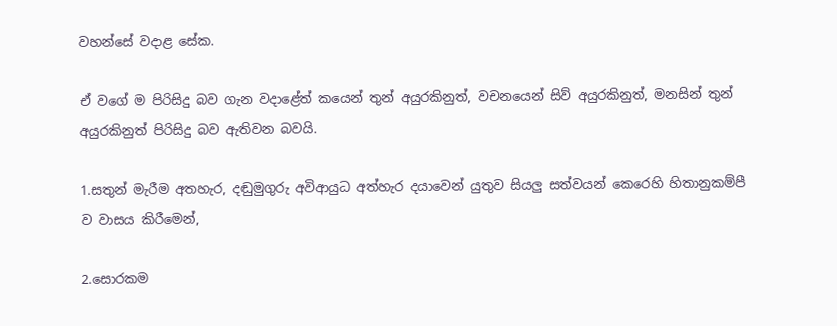වහන්සේ වදාළ සේක.

ඒ වගේ ම පිරිසිදු බව ගැන වදාළේත් කයෙන් තුන් අයුරකිනුත්, වචනයෙන් සිව් අයුරකිනුත්, මනසින් තුන් අයුරකිනුත් පිරිසිදු බව ඇතිවන බවයි.

1.සතුන් මැරීම අතහැර, දඬුමුගුරු අවිආයුධ අත්හැර දයාවෙන් යුතුව සියලු සත්වයන් කෙරෙහි හිතානුකම්පී ව වාසය කිරීමෙන්,

2.සොරකම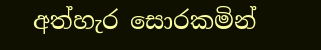අත්හැර සොරකමින්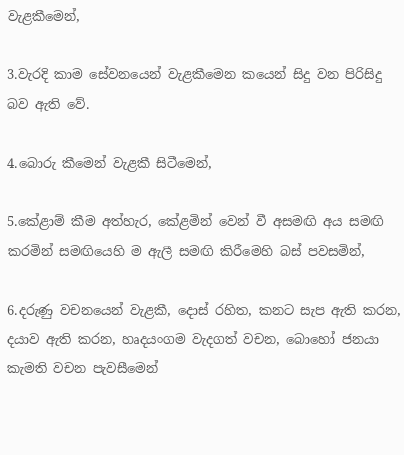වැළකීමෙන්,

3.වැරදි කාම සේවනයෙන් වැළකීමෙන කයෙන් සිදු වන පිරිසිදු බව ඇති වේ.

4.බොරු කීමෙන් වැළකී සිටීමෙන්,

5.කේළාම් කීම අත්හැර, කේළමින් වෙන් වී අසමඟි අය සමඟි කරමින් සමඟියෙහි ම ඇලී සමඟි කිරීමෙහි බස් පවසමින්,

6.දරුණු වචනයෙන් වැළකී, දොස් රහිත, කනට සැප ඇති කරන, දයාව ඇති කරන, හෘදයංගම වැදගත් වචන, බොහෝ ජනයා කැමති වචන පැවසීමෙන්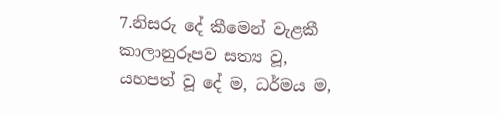7.නිසරු දේ කීමෙන් වැළකී කාලානුරූපව සත්‍ය වූ, යහපත් වූ දේ ම, ධර්මය ම,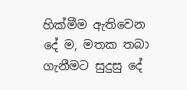හික්මීම ඇතිවෙන දේ ම, මතක තබා ගැනීමට සුදුසු දේ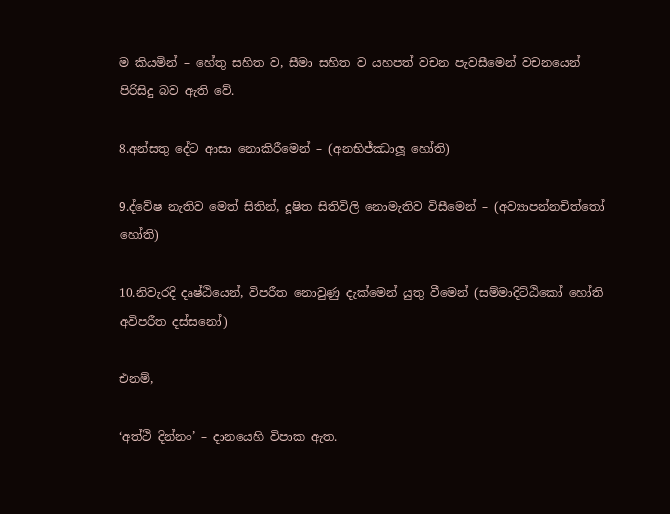ම කියමින් – හේතු සහිත ව, සීමා සහිත ව යහපත් වචන පැවසීමෙන් වචනයෙන් පිරිසිදු බව ඇති වේ.

8.අන්සතු දේට ආසා නොකිරීමෙන් – (අනභිජ්ඣාලූ‍ හෝති)

9.ද්වේෂ නැතිව මෙත් සිතින්, දූෂිත සිතිවිලි නොමැතිව විසීමෙන් – (අව්‍යාපන්නචිත්තෝ හෝති)

10.නිවැරදි දෘෂ්ඨියෙන්, විපරීත නොවුණු දැක්මෙන් යුතු වීමෙන් (සම්මාදිට්ඨිකෝ හෝති අවිපරීත දස්සනෝ)

එනම්,

‘අත්ථි දින්නං’ – දානයෙහි විපාක ඇත.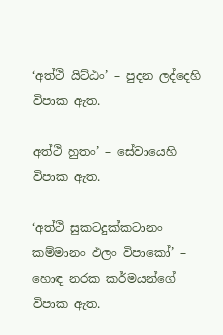‘අත්ථි යිට්ඨං’ – පුදන ලද්දෙහි විපාක ඇත.

අත්ථි හුතං’ – සේවායෙහි විපාක ඇත.

‘අත්ථි සුකටදුක්කටානං කම්මානං ඵලං විපාකෝ’ – හොඳ නරක කර්මයන්ගේ විපාක ඇත.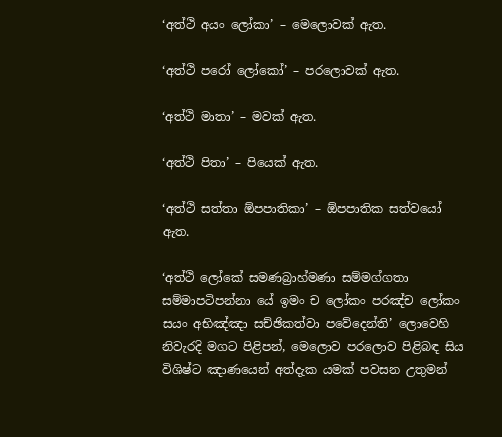‘අත්ථි අයං ලෝකා’ – මෙලොවක් ඇත.

‘අත්ථි පරෝ ලෝකෝ’ – පරලොවක් ඇත.

‘අත්ථි මාතා’ – මවක් ඇත.

‘අත්ථි පිතා’ – පියෙක් ඇත.

‘අත්ථි සත්‍තා ඕපපාතිකා’ – ඕපපාතික සත්වයෝ ඇත.

‘අත්ථි ලෝකේ සමණබ්‍රාහ්මණා සම්මග්ගතා සම්මාපටිපන්නා යේ ඉමං ච ලෝකං පරඤ්ච ලෝකං සයං අභිඤ්ඤා සච්ඡිකත්වා පවේදෙන්ති’ ලොවෙහි නිවැරදි මගට පිළිපන්, මෙලොව පරලොව පිළිබඳ සිය විශිෂ්ට ඤාණයෙන් අත්දැක යමක් පවසන උතුමන්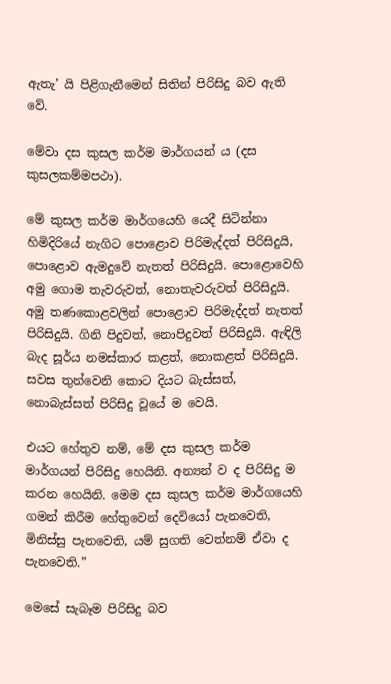ඇතැ’ යි පිළිගැනීමෙන් සිතින් පිරිසිදු බව ඇති වේ.

මේවා දස කුසල කර්ම මාර්ගයන්‍ ය (දස කුසලකම්මපථා).

මේ කුසල කර්ම මාර්ගයෙහි යෙදී සිටින්නා හිමිදිරියේ නැගිට පොළොව පිරිමැද්දත් පිරිසිදුයි, පොළොව ඇමදුවේ නැතත් පිරිසිදුයි. පොළොවෙහි අමු ගොම තැවරුවත්, නොතැවරුවත් පිරිසිදුයි. අමු තණකොළවලින් පොළොව පිරිමැද්දත් නැතත් පිරිසිදුයි. ගිනි පිදුවත්, නොපිදුවත් පිරිසිදුයි. ඇඳිලි බැද සූර්ය නමස්කාර කළත්, නොකළත් පිරිසිදුයි. සවස තුන්වෙනි කොට දියට බැස්සත්, නොබැස්සත් පිරිසිදු වූයේ ම වෙයි.

එයට හේතුව නම්, මේ දස කුසල කර්ම මාර්ගයන් පිරිසිදු හෙයිනි. අන්‍යන් ව ද පිරිසිදු ම කරන හෙයිනි. මෙම දස කුසල කර්ම මාර්ගයෙහි ගමන් කිරීම හේතුවෙන් දෙවියෝ පැනවෙති, මිනිස්සු පැනවෙති, යම් සුගති වෙත්නම් ඒවා ද පැනවෙති.”

මෙසේ සැබෑම පිරිසිදු බව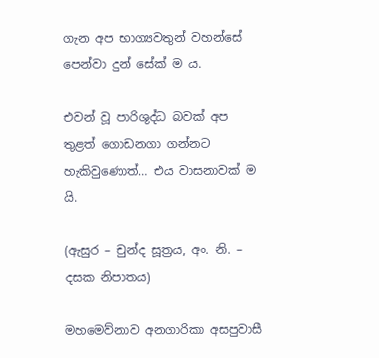ගැන අප භාග්‍යවතුන් වහන්සේ පෙන්වා දුන් සේක් ම ය.

එවන් වූ පාරිශුද්ධ බවක් අප තුළත් ගොඩනගා ගන්නට හැකිවුණොත්… එය වාසනාවක් ම යි.

(ඇසුර – චුන්ද සූත්‍රය, අං. නි. – දසක නිපාතය)

මහමෙව්නාව අනගාරිකා අසපුවාසී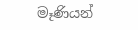මෑණියන්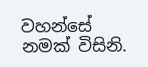වහන්සේ නමක් විසිනි.